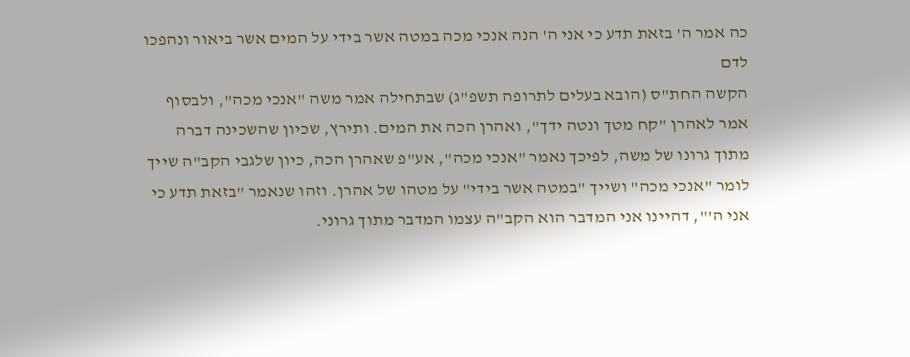כה אמר ה' בזאת תדע כי אני ה' הנה אנכי מכה במטה אשר בידי על המים אשר ביאור ונהפכו לדם
הקשה החת"ס (הובא בעלים לתרופה תשפ"ג) שבתחילה אמר משה "אנכי מכה", ולבסוף אמר לאהרן "קח מטך ונטה ידך", ואהרן הכה את המים. ותירץ, שכיון שהשכינה דברה מתוך גרונו של משה, לפיכך נאמר "אנכי מכה", אע"פ שאהרן הכה, כיון שלגבי הקב"ה שייך לומר "אנכי מכה" ושייך "במטה אשר בידי" על מטהו של אהרן. וזהו שנאמר "בזאת תדע כי אני ה'", דהיינו אני המדבר הוא הקב"ה עצמו המדבר מתוך גרוני.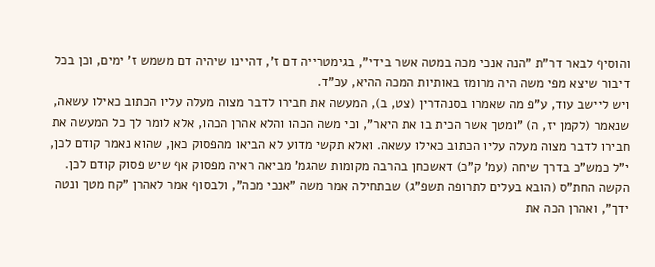והוסיף לבאר דר"ת "הנה אנכי מכה במטה אשר בידי", בגימטרייה דם ז', דהיינו שיהיה דם משמש ז' ימים, וכן בכל דיבור שיצא מפי משה היה מרומז באותיות המכה ההיא, עכ"ד.
ויש ליישב עוד, ע"פ מה שאמרו בסנהדרין (צט, ב), המעשה את חבירו לדבר מצוה מעלה עליו הכתוב כאילו עשאה, שנאמר (לקמן יז, ה) "ומטך אשר הכית בו את היאר", וכי משה הכהו והלא אהרן הכהו, אלא לומר לך כל המעשה את חבירו לדבר מצוה מעלה עליו הכתוב כאילו עשאה. ואלא תקשי מדוע לא הביאו מהפסוק כאן, שהוא נאמר קודם לכן, י"ל כמש"כ בדרך שיחה (עמ' ק"כ) דאשכחן בהרבה מקומות שהגמ' מביאה ראיה מפסוק אף שיש פסוק קודם לכן.
הקשה החת"ס (הובא בעלים לתרופה תשפ"ג) שבתחילה אמר משה "אנכי מכה", ולבסוף אמר לאהרן "קח מטך ונטה ידך", ואהרן הכה את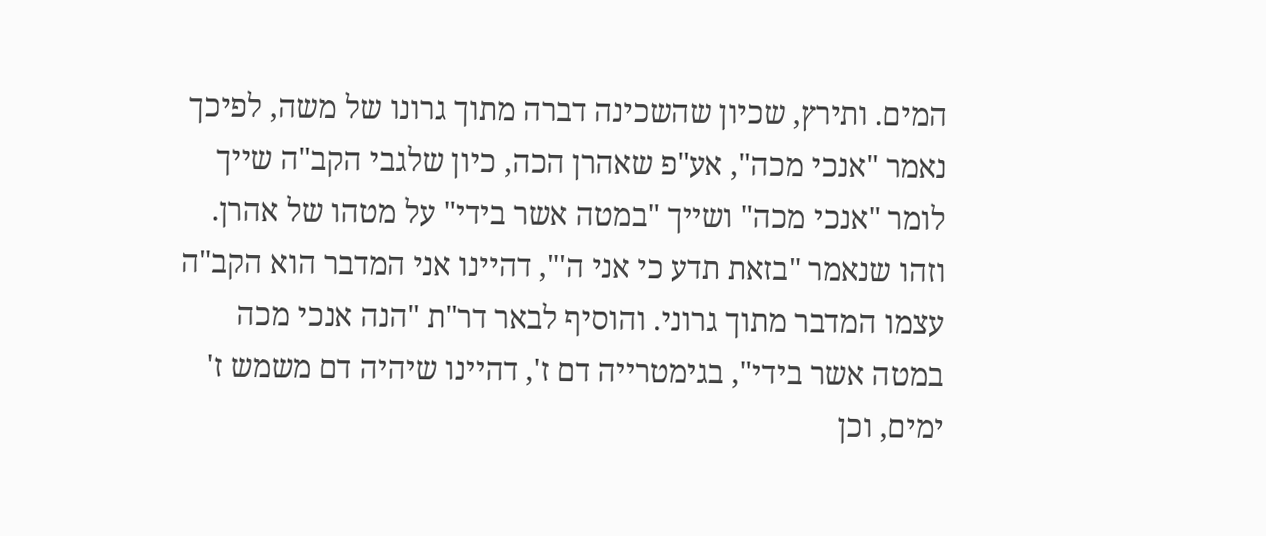המים. ותירץ, שכיון שהשכינה דברה מתוך גרונו של משה, לפיכך נאמר "אנכי מכה", אע"פ שאהרן הכה, כיון שלגבי הקב"ה שייך לומר "אנכי מכה" ושייך "במטה אשר בידי" על מטהו של אהרן. וזהו שנאמר "בזאת תדע כי אני ה'", דהיינו אני המדבר הוא הקב"ה עצמו המדבר מתוך גרוני. והוסיף לבאר דר"ת "הנה אנכי מכה במטה אשר בידי", בגימטרייה דם ז', דהיינו שיהיה דם משמש ז' ימים, וכן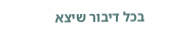בכל דיבור שיצא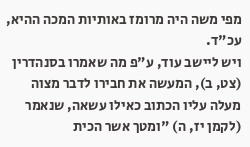מפי משה היה מרומז באותיות המכה ההיא, עכ"ד.
ויש ליישב עוד, ע"פ מה שאמרו בסנהדרין (צט, ב), המעשה את חבירו לדבר מצוה מעלה עליו הכתוב כאילו עשאה, שנאמר (לקמן יז, ה) "ומטך אשר הכית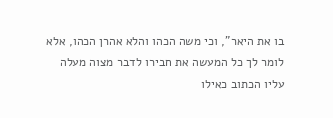בו את היאר", וכי משה הכהו והלא אהרן הכהו, אלא לומר לך כל המעשה את חבירו לדבר מצוה מעלה עליו הכתוב כאילו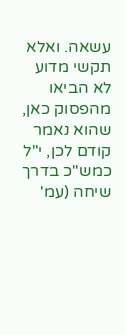עשאה. ואלא תקשי מדוע לא הביאו מהפסוק כאן, שהוא נאמר קודם לכן, י"ל כמש"כ בדרך שיחה (עמ'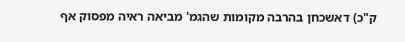ק"כ) דאשכחן בהרבה מקומות שהגמ' מביאה ראיה מפסוק אף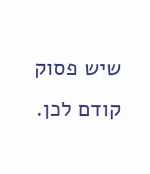שיש פסוק קודם לכן.